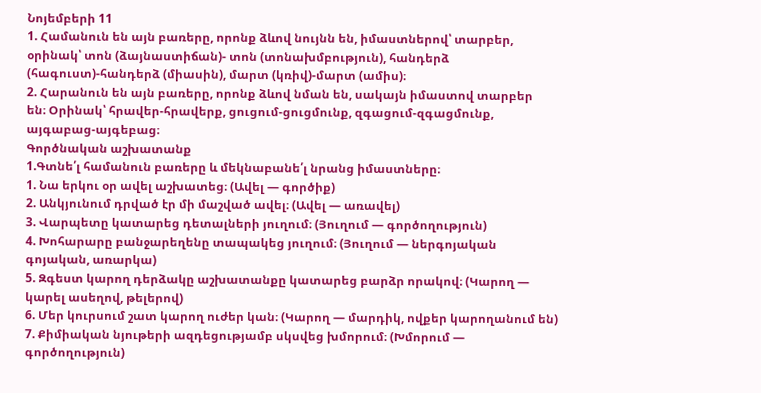Նոյեմբերի 11
1. Համանուն են այն բառերը, որոնք ձևով նույնն են, իմաստներով՝ տարբեր, օրինակ՝ տոն (ձայնաստիճան)- տոն (տոնախմբություն), հանդերձ (հագուստ)-հանդերձ (միասին), մարտ (կռիվ)-մարտ (ամիս)։
2. Հարանուն են այն բառերը, որոնք ձևով նման են, սակայն իմաստով տարբեր
են։ Օրինակ՝ հրավեր-հրավերք, ցուցում-ցուցմունք, զգացում-զգացմունք,
այգաբաց-այգեբաց։
Գործնական աշխատանք
1.Գտնե՛լ համանուն բառերը և մեկնաբանե՛լ նրանց իմաստները։
1. Նա երկու օր ավել աշխատեց։ (Ավել — գործիք)
2. Անկյունում դրված էր մի մաշված ավել։ (Ավել — առավել)
3. Վարպետը կատարեց դետալների յուղում։ (Յուղում — գործողություն)
4. Խոհարարը բանջարեղենը տապակեց յուղում։ (Յուղում — ներգոյական գոյական, առարկա)
5. Զգեստ կարող դերձակը աշխատանքը կատարեց բարձր որակով։ (Կարող — կարել ասեղով, թելերով)
6. Մեր կուրսում շատ կարող ուժեր կան։ (Կարող — մարդիկ, ովքեր կարողանում են)
7. Քիմիական նյութերի ազդեցությամբ սկսվեց խմորում։ (Խմորում — գործողություն)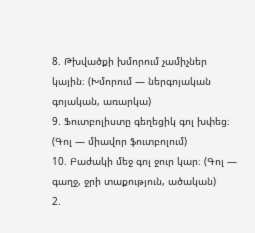8. Թխվածքի խմորում չամիչներ կային։ (Խմորում — ներգոյական գոյական, առարկա)
9. Ֆուտբոլիստը գեղեցիկ գոլ խփեց։ (Գոլ — միավոր ֆուտբոլում)
10. Բաժակի մեջ գոլ ջուր կար։ (Գոլ — գաղջ, ջրի տաքություն, ածական)
2.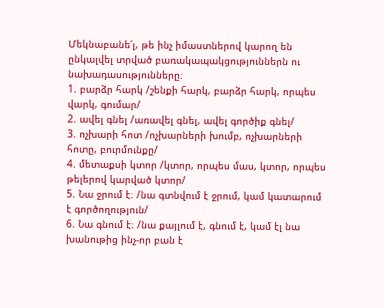Մեկնաբանե՛լ, թե ինչ իմաստներով կարող են ընկալվել տրված բառակապակցություններն ու նախադասությունները։
1. բարձր հարկ /շենքի հարկ, բարձր հարկ, որպես վարկ, գումար/
2. ավել գնել /առավել գնել, ավել գործիք գնել/
3. ոչխարի հոտ /ոչխարների խումբ, ոչխարների հոտը, բուրմունքը/
4. մետաքսի կտոր /կտոր, որպես մաս, կտոր, որպես թելերով կարված կտոր/
5. Նա ջրում է։ /նա գտնվում է ջրում, կամ կատարում է գործողություն/
6. Նա գնում է։ /նա քայլում է, գնում է, կամ էլ նա խանութից ինչ-որ բան է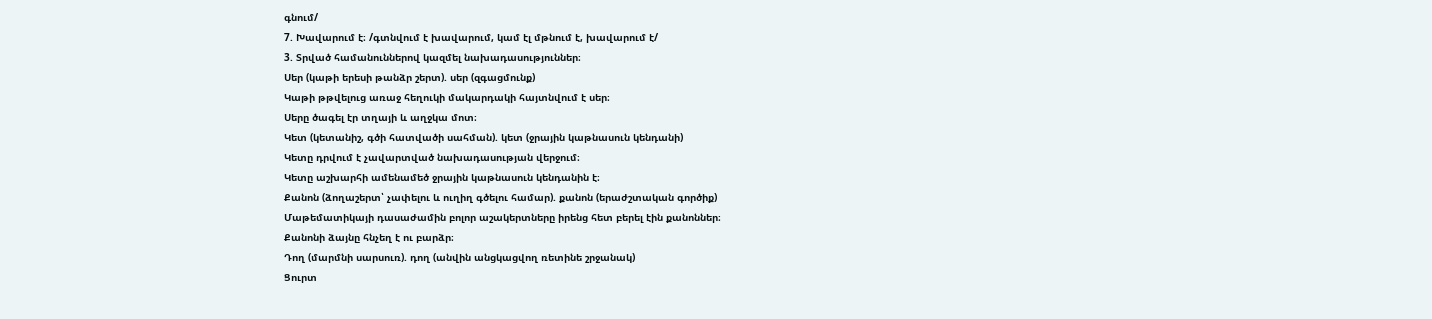գնում/
7. Խավարում է։ /գտնվում է խավարում, կամ էլ մթնում է, խավարում է/
3. Տրված համանուններով կազմել նախադասություններ։
Սեր (կաթի երեսի թանձր շերտ). սեր (զգացմունք)
Կաթի թթվելուց առաջ հեղուկի մակարդակի հայտնվում է սեր։
Սերը ծագել էր տղայի և աղջկա մոտ։
Կետ (կետանիշ, գծի հատվածի սահման). կետ (ջրային կաթնասուն կենդանի)
Կետը դրվում է չավարտված նախադասության վերջում։
Կետը աշխարհի ամենամեծ ջրային կաթնասուն կենդանին է։
Քանոն (ձողաշերտ՝ չափելու և ուղիղ գծելու համար). քանոն (երաժշտական գործիք)
Մաթեմատիկայի դասաժամին բոլոր աշակերտները իրենց հետ բերել էին քանոններ։
Քանոնի ձայնը հնչեղ է ու բարձր։
Դող (մարմնի սարսուռ). դող (անվին անցկացվող ռետինե շրջանակ)
Ցուրտ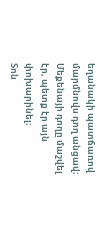եղանակի պատճառով մարմնովս դող անցավ։
Մեքենայի դողը մաշվել էր, պետք էր այն փոխարինել։
Տոն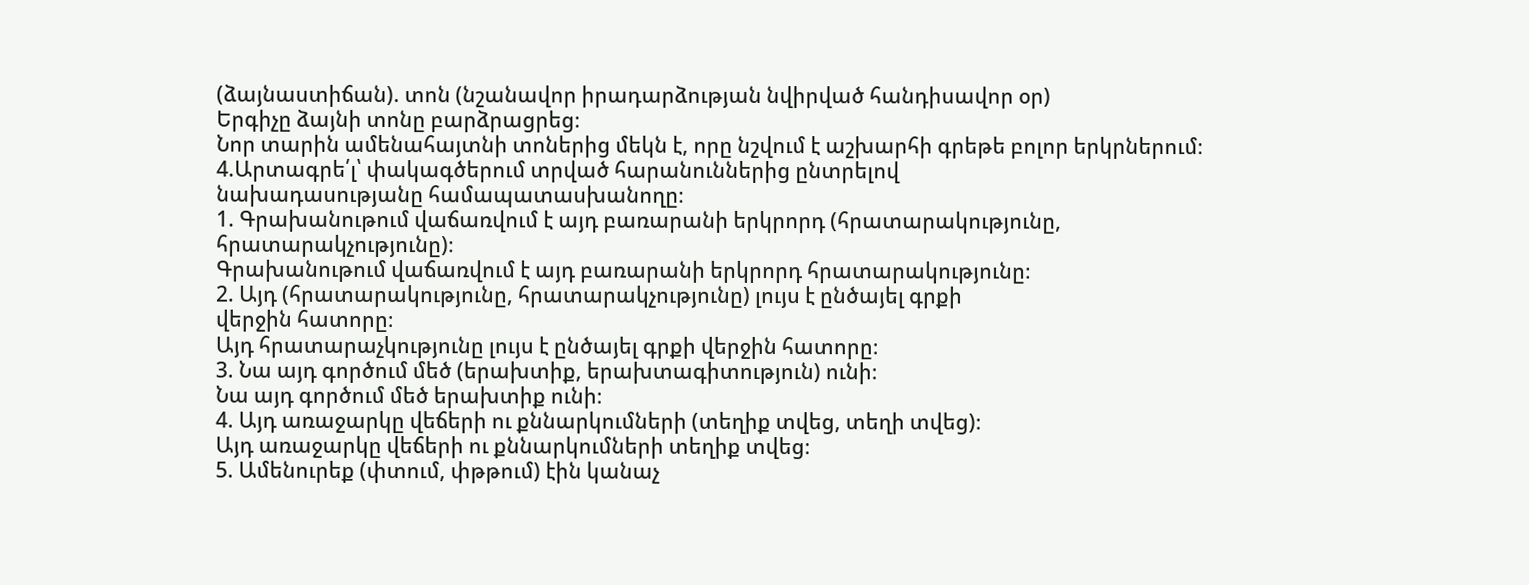(ձայնաստիճան). տոն (նշանավոր իրադարձության նվիրված հանդիսավոր օր)
Երգիչը ձայնի տոնը բարձրացրեց։
Նոր տարին ամենահայտնի տոներից մեկն է, որը նշվում է աշխարհի գրեթե բոլոր երկրներում։
4.Արտագրե՛լ՝ փակագծերում տրված հարանուններից ընտրելով
նախադասությանը համապատասխանողը։
1. Գրախանութում վաճառվում է այդ բառարանի երկրորդ (հրատարակությունը,
հրատարակչությունը)։
Գրախանութում վաճառվում է այդ բառարանի երկրորդ հրատարակությունը։
2. Այդ (հրատարակությունը, հրատարակչությունը) լույս է ընծայել գրքի
վերջին հատորը։
Այդ հրատարաչկությունը լույս է ընծայել գրքի վերջին հատորը։
3. Նա այդ գործում մեծ (երախտիք, երախտագիտություն) ունի։
Նա այդ գործում մեծ երախտիք ունի։
4. Այդ առաջարկը վեճերի ու քննարկումների (տեղիք տվեց, տեղի տվեց)։
Այդ առաջարկը վեճերի ու քննարկումների տեղիք տվեց։
5. Ամենուրեք (փտում, փթթում) էին կանաչ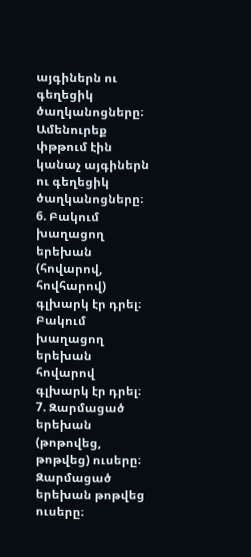այգիներն ու գեղեցիկ ծաղկանոցները։
Ամենուրեք փթթում էին կանաչ այգիներն ու գեղեցիկ ծաղկանոցները։
6. Բակում խաղացող երեխան (հովարով, հովհարով) գլխարկ էր դրել։
Բակում խաղացող երեխան հովարով գլխարկ էր դրել։
7. Զարմացած երեխան (թոթովեց, թոթվեց) ուսերը։
Զարմացած երեխան թոթվեց ուսերը։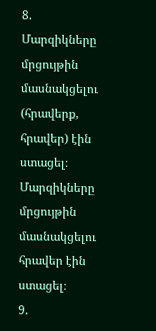8. Մարզիկները մրցույթին մասնակցելու (հրավերք, հրավեր) էին ստացել։
Մարզիկները մրցույթին մասնակցելու հրավեր էին ստացել։
9.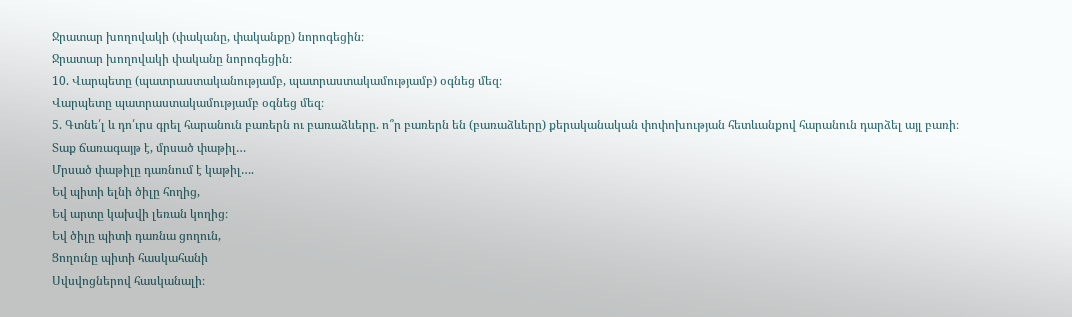Ջրատար խողովակի (փականը, փականքը) նորոգեցին։
Ջրատար խողովակի փականը նորոգեցին։
10. Վարպետը (պատրաստականությամբ, պատրաստակամությամբ) օգնեց մեզ։
Վարպետը պատրաստակամությամբ օգնեց մեզ։
5. Գտնե՛լ և դո՛ւրս գրել հարանուն բառերն ու բառաձևերը. ո՞ր բառերն են (բառաձևերը) քերականական փոփոխության հետևանքով հարանուն դարձել այլ բառի։
Տաք ճառագայթ է, մրսած փաթիլ…
Մրսած փաթիլը դառնում է կաթիլ….
Եվ պիտի ելնի ծիլը հողից,
Եվ արտը կախվի լեռան կողից։
Եվ ծիլը պիտի դառնա ցողուն,
Ցողունը պիտի հասկահանի
Սվսվոցներով հասկանալի։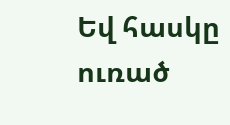Եվ հասկը ուռած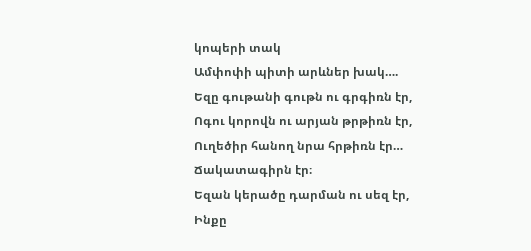կոպերի տակ
Ամփոփի պիտի արևներ խակ….
Եզը գութանի գութն ու գրգիռն էր,
Ոգու կորովն ու արյան թրթիռն էր,
Ուղեծիր հանող նրա հրթիռն էր…
Ճակատագիրն էր։
Եզան կերածը դարման ու սեզ էր,
Ինքը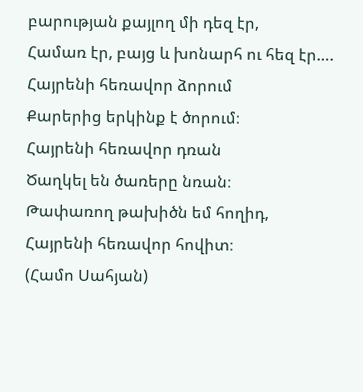բարության քայլող մի դեզ էր,
Համառ էր, բայց և խոնարհ ու հեզ էր….
Հայրենի հեռավոր ձորում
Քարերից երկինք է ծորում։
Հայրենի հեռավոր դռան
Ծաղկել են ծառերը նռան։
Թափառող թախիծն եմ հողիդ,
Հայրենի հեռավոր հովիտ։
(Համո Սահյան)